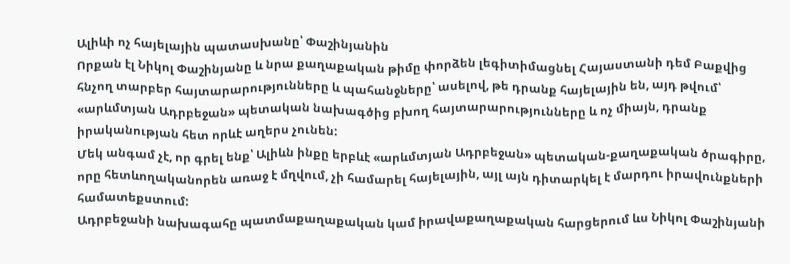Ալիևի ոչ հայելային պատասխանը՝ Փաշինյանին
Որքան էլ Նիկոլ Փաշինյանը և նրա քաղաքական թիմը փորձեն լեգիտիմացնել Հայաստանի դեմ Բաքվից հնչող տարբեր հայտարարությունները և պահանջները՝ ասելով, թե դրանք հայելային են, այդ թվում՝ «արևմտյան Ադրբեջան» պետական նախագծից բխող հայտարարությունները և ոչ միայն, դրանք իրականության հետ որևէ աղերս չունեն:
Մեկ անգամ չէ, որ գրել ենք՝ Ալիևն ինքը երբևէ «արևմտյան Ադրբեջան» պետական-քաղաքական ծրագիրը, որը հետևողականորեն առաջ է մղվում, չի համարել հայելային, այլ այն դիտարկել է մարդու իրավունքների համատեքստում:
Ադրբեջանի նախագահը պատմաքաղաքական կամ իրավաքաղաքական հարցերում ևս Նիկոլ Փաշինյանի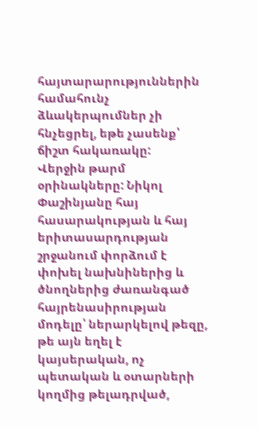հայտարարություններին համահունչ ձևակերպումներ չի հնչեցրել, եթե չասենք՝ ճիշտ հակառակը:
Վերջին թարմ օրինակները: Նիկոլ Փաշինյանը հայ հասարակության և հայ երիտասարդության շրջանում փորձում է փոխել նախնիներից և ծնողներից ժառանգած հայրենասիրության մոդելը՝ ներարկելով թեզը, թե այն եղել է կայսերական, ոչ պետական և օտարների կողմից թելադրված,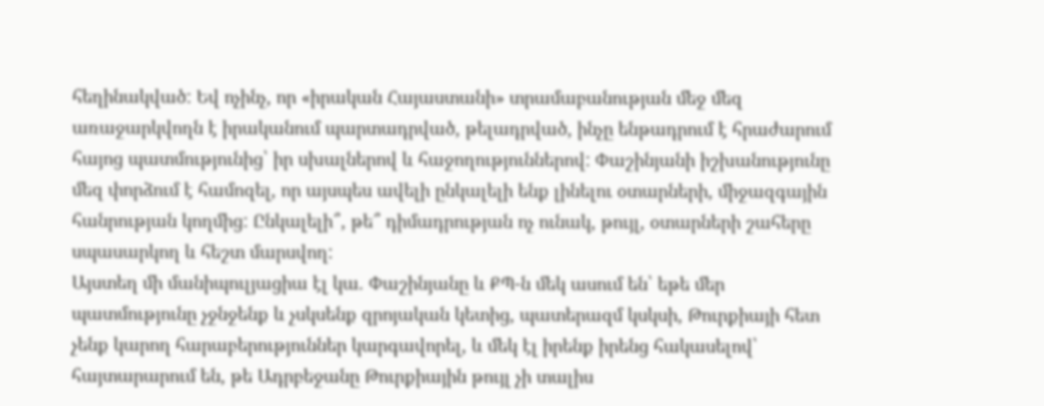հեղինակված: Եվ ոչինչ, որ «իրական Հայաստանի» տրամաբանության մեջ մեզ առաջարկվողն է իրականում պարտադրված, թելադրված, ինչը ենթադրում է հրաժարում հայոց պատմությունից՝ իր սխալներով և հաջողություններով: Փաշինյանի իշխանությունը մեզ փորձում է համոզել, որ այսպես ավելի ընկալելի ենք լինելու օտարների, միջազգային հանրության կողմից: Ընկալելի՞, թե՞ դիմադրության ոչ ունակ, թույլ, օտարների շահերը սպասարկող և հեշտ մարսվող:
Այստեղ մի մանիպուլյացիա էլ կա. Փաշինյանը և ՔՊ-ն մեկ ասում են՝ եթե մեր պատմությունը չջնջենք և չսկսենք զրոյական կետից, պատերազմ կսկսի, Թուրքիայի հետ չենք կարող հարաբերություններ կարգավորել, և մեկ էլ իրենք իրենց հակասելով՝ հայտարարում են, թե Ադրբեջանը Թուրքիային թույլ չի տալիս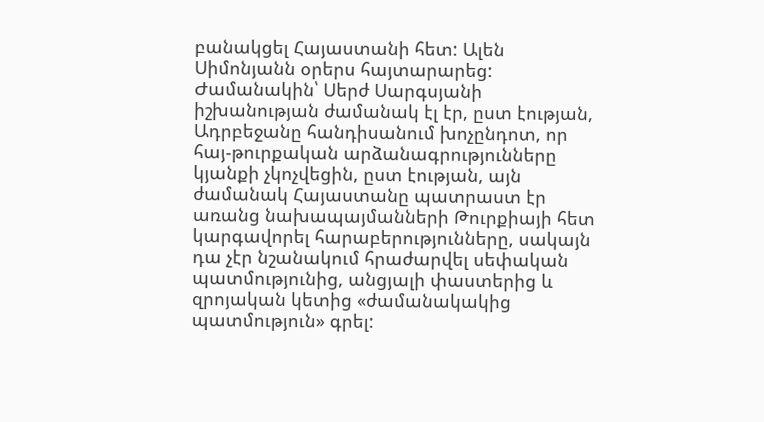բանակցել Հայաստանի հետ: Ալեն Սիմոնյանն օրերս հայտարարեց:
Ժամանակին՝ Սերժ Սարգսյանի իշխանության ժամանակ էլ էր, ըստ էության, Ադրբեջանը հանդիսանում խոչընդոտ, որ հայ-թուրքական արձանագրությունները կյանքի չկոչվեցին, ըստ էության, այն ժամանակ Հայաստանը պատրաստ էր առանց նախապայմանների Թուրքիայի հետ կարգավորել հարաբերությունները, սակայն դա չէր նշանակում հրաժարվել սեփական պատմությունից, անցյալի փաստերից և զրոյական կետից «ժամանակակից պատմություն» գրել: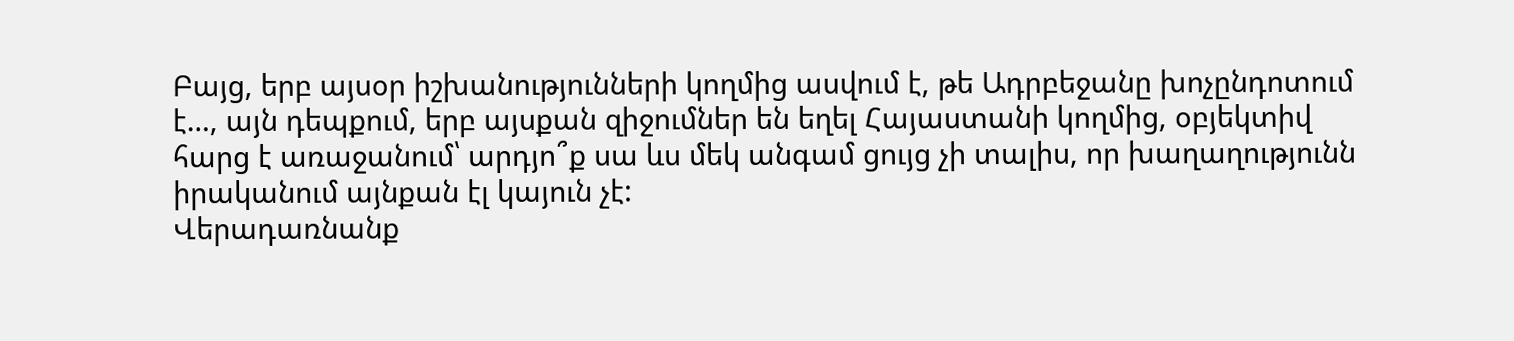Բայց, երբ այսօր իշխանությունների կողմից ասվում է, թե Ադրբեջանը խոչընդոտում է…, այն դեպքում, երբ այսքան զիջումներ են եղել Հայաստանի կողմից, օբյեկտիվ հարց է առաջանում՝ արդյո՞ք սա ևս մեկ անգամ ցույց չի տալիս, որ խաղաղությունն իրականում այնքան էլ կայուն չէ:
Վերադառնանք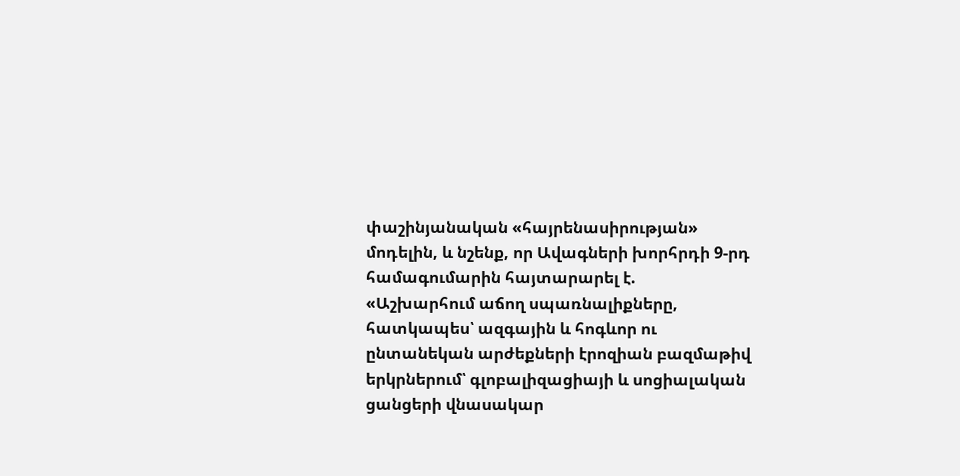փաշինյանական «հայրենասիրության» մոդելին, և նշենք, որ Ավագների խորհրդի 9-րդ համագումարին հայտարարել է.
«Աշխարհում աճող սպառնալիքները, հատկապես՝ ազգային և հոգևոր ու ընտանեկան արժեքների էրոզիան բազմաթիվ երկրներում՝ գլոբալիզացիայի և սոցիալական ցանցերի վնասակար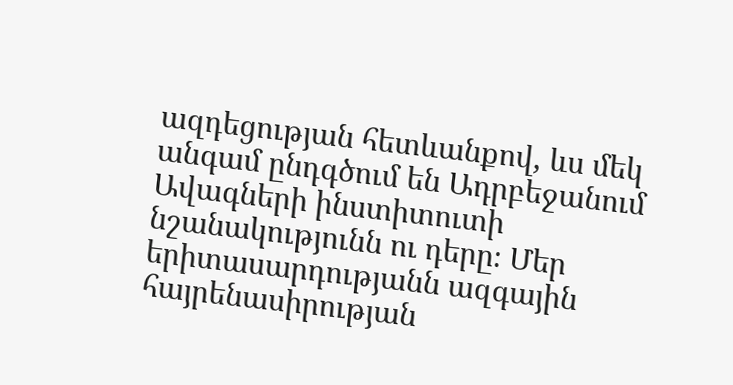ազդեցության հետևանքով, ևս մեկ անգամ ընդգծում են Ադրբեջանում Ավագների ինստիտուտի նշանակությունն ու դերը։ Մեր երիտասարդությանն ազգային հայրենասիրության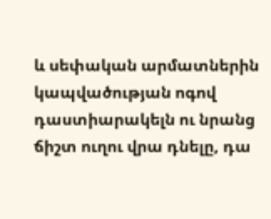և սեփական արմատներին կապվածության ոգով դաստիարակելն ու նրանց ճիշտ ուղու վրա դնելը, դա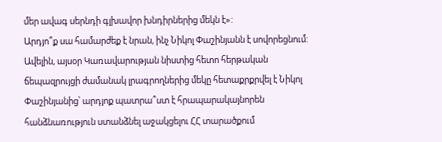մեր ավագ սերնդի գլխավոր խնդիրներից մեկն է»:
Արդյո՞ք սա համարժեք է նրան, ինչ Նիկոլ Փաշինյանն է սովորեցնում:
Ավելին, այսօր Կառավարության նիստից հետո հերթական ճեպազրույցի ժամանակ լրագրողներից մեկը հետաքրքրվել է Նիկոլ Փաշինյանից՝ արդյոք պատրա՞ստ է հրապարակայնորեն հանձնառություն ստանձնել աջակցելու ՀՀ տարածքում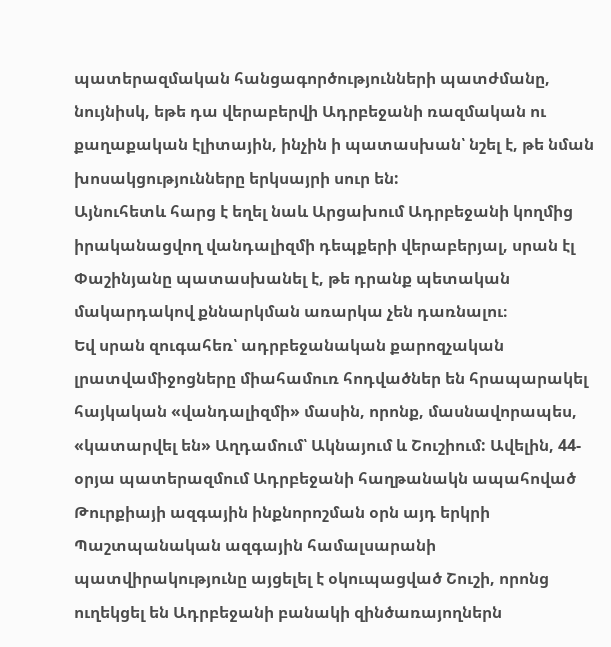պատերազմական հանցագործությունների պատժմանը, նույնիսկ, եթե դա վերաբերվի Ադրբեջանի ռազմական ու քաղաքական էլիտային, ինչին ի պատասխան՝ նշել է, թե նման խոսակցությունները երկսայրի սուր են:
Այնուհետև հարց է եղել նաև Արցախում Ադրբեջանի կողմից իրականացվող վանդալիզմի դեպքերի վերաբերյալ, սրան էլ Փաշինյանը պատասխանել է, թե դրանք պետական մակարդակով քննարկման առարկա չեն դառնալու։
Եվ սրան զուգահեռ՝ ադրբեջանական քարոզչական լրատվամիջոցները միահամուռ հոդվածներ են հրապարակել հայկական «վանդալիզմի» մասին, որոնք, մասնավորապես, «կատարվել են» Աղդամում՝ Ակնայում և Շուշիում: Ավելին, 44-օրյա պատերազմում Ադրբեջանի հաղթանակն ապահոված Թուրքիայի ազգային ինքնորոշման օրն այդ երկրի Պաշտպանական ազգային համալսարանի պատվիրակությունը այցելել է օկուպացված Շուշի, որոնց ուղեկցել են Ադրբեջանի բանակի զինծառայողներն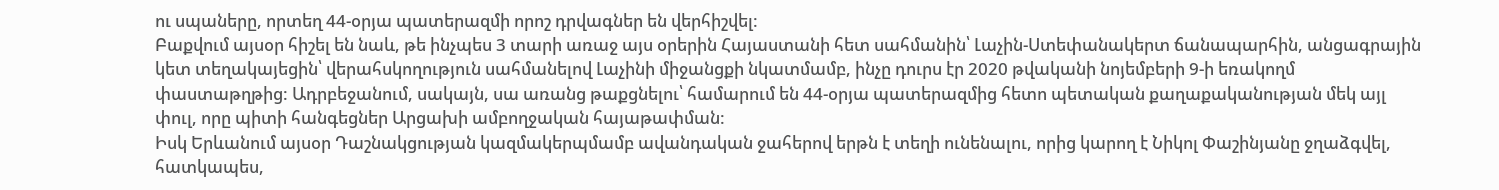ու սպաները, որտեղ 44-օրյա պատերազմի որոշ դրվագներ են վերհիշվել:
Բաքվում այսօր հիշել են նաև, թե ինչպես 3 տարի առաջ այս օրերին Հայաստանի հետ սահմանին՝ Լաչին-Ստեփանակերտ ճանապարհին, անցագրային կետ տեղակայեցին՝ վերահսկողություն սահմանելով Լաչինի միջանցքի նկատմամբ, ինչը դուրս էր 2020 թվականի նոյեմբերի 9-ի եռակողմ փաստաթղթից: Ադրբեջանում, սակայն, սա առանց թաքցնելու՝ համարում են 44-օրյա պատերազմից հետո պետական քաղաքականության մեկ այլ փուլ, որը պիտի հանգեցներ Արցախի ամբողջական հայաթափման:
Իսկ Երևանում այսօր Դաշնակցության կազմակերպմամբ ավանդական ջահերով երթն է տեղի ունենալու, որից կարող է Նիկոլ Փաշինյանը ջղաձգվել, հատկապես,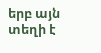երբ այն տեղի է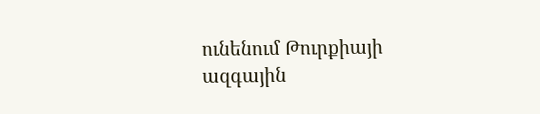ունենում Թուրքիայի ազգային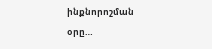ինքնորոշման օրը…